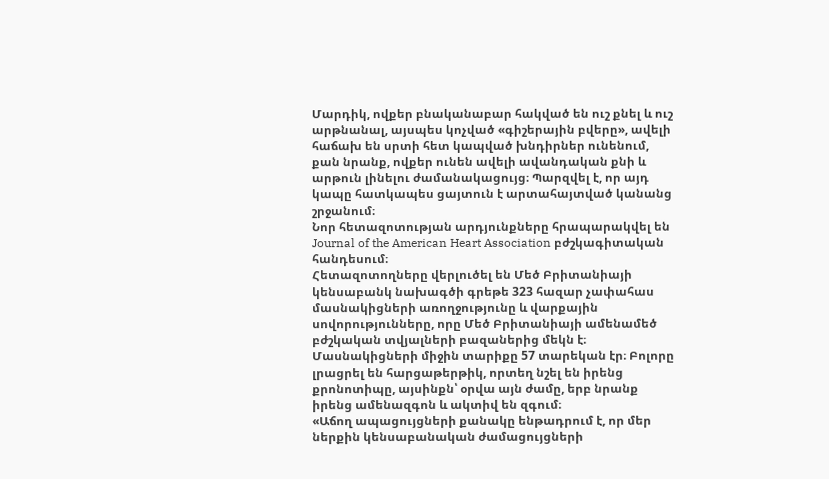Մարդիկ, ովքեր բնականաբար հակված են ուշ քնել և ուշ արթնանալ, այսպես կոչված «գիշերային բվերը», ավելի հաճախ են սրտի հետ կապված խնդիրներ ունենում, քան նրանք, ովքեր ունեն ավելի ավանդական քնի և արթուն լինելու ժամանակացույց։ Պարզվել է, որ այդ կապը հատկապես ցայտուն է արտահայտված կանանց շրջանում։
Նոր հետազոտության արդյունքները հրապարակվել են Journal of the American Heart Association բժշկագիտական հանդեսում։
Հետազոտողները վերլուծել են Մեծ Բրիտանիայի կենսաբանկ նախագծի գրեթե 323 հազար չափահաս մասնակիցների առողջությունը և վարքային սովորությունները, որը Մեծ Բրիտանիայի ամենամեծ բժշկական տվյալների բազաներից մեկն է։ Մասնակիցների միջին տարիքը 57 տարեկան էր։ Բոլորը լրացրել են հարցաթերթիկ, որտեղ նշել են իրենց քրոնոտիպը, այսինքն՝ օրվա այն ժամը, երբ նրանք իրենց ամենազգոն և ակտիվ են զգում։
«Աճող ապացույցների քանակը ենթադրում է, որ մեր ներքին կենսաբանական ժամացույցների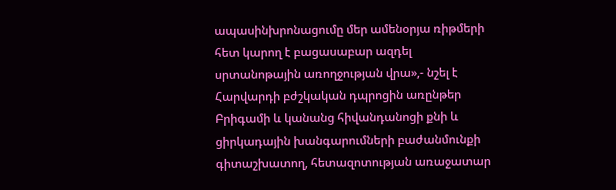ապասինխրոնացումը մեր ամենօրյա ռիթմերի հետ կարող է բացասաբար ազդել սրտանոթային առողջության վրա»,- նշել է Հարվարդի բժշկական դպրոցին առընթեր Բրիգամի և կանանց հիվանդանոցի քնի և ցիրկադային խանգարումների բաժանմունքի գիտաշխատող, հետազոտության առաջատար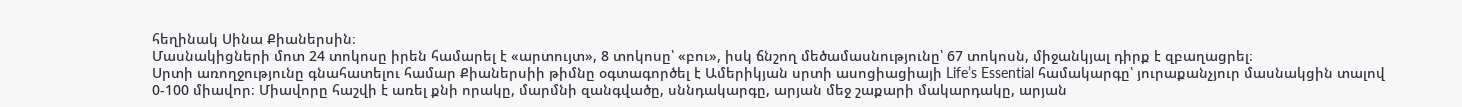հեղինակ Սինա Քիաներսին։
Մասնակիցների մոտ 24 տոկոսը իրեն համարել է «արտույտ», 8 տոկոսը՝ «բու», իսկ ճնշող մեծամասնությունը՝ 67 տոկոսն, միջանկյալ դիրք է զբաղացրել։
Սրտի առողջությունը գնահատելու համար Քիաներսիի թիմնը օգտագործել է Ամերիկյան սրտի ասոցիացիայի Life’s Essential համակարգը՝ յուրաքանչյուր մասնակցին տալով 0-100 միավոր։ Միավորը հաշվի է առել քնի որակը, մարմնի զանգվածը, սննդակարգը, արյան մեջ շաքարի մակարդակը, արյան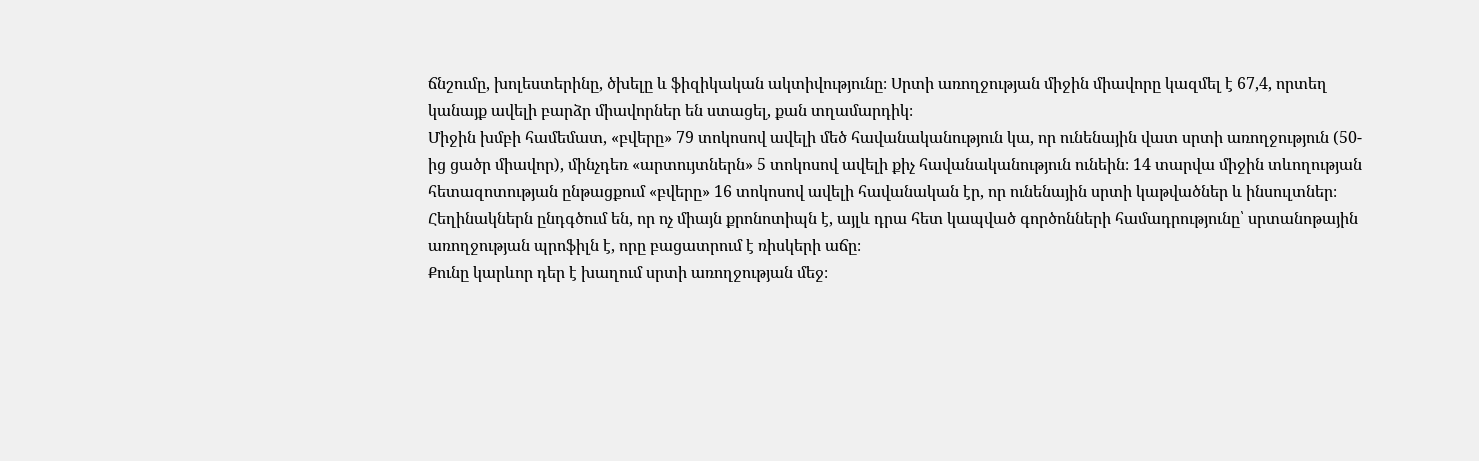ճնշումը, խոլեստերինը, ծխելը և ֆիզիկական ակտիվությունը։ Սրտի առողջության միջին միավորը կազմել է 67,4, որտեղ կանայք ավելի բարձր միավորներ են ստացել, քան տղամարդիկ։
Միջին խմբի համեմատ, «բվերը» 79 տոկոսով ավելի մեծ հավանականություն կա, որ ունենային վատ սրտի առողջություն (50-ից ցածր միավոր), մինչդեռ «արտույտներն» 5 տոկոսով ավելի քիչ հավանականություն ունեին։ 14 տարվա միջին տևողության հետազոտության ընթացքում «բվերը» 16 տոկոսով ավելի հավանական էր, որ ունենային սրտի կաթվածներ և ինսուլտներ։
Հեղինակներն ընդգծում են, որ ոչ միայն քրոնոտիպն է, այլև դրա հետ կապված գործոնների համադրությունը՝ սրտանոթային առողջության պրոֆիլն է, որը բացատրում է ռիսկերի աճը։
Քունը կարևոր դեր է խաղում սրտի առողջության մեջ։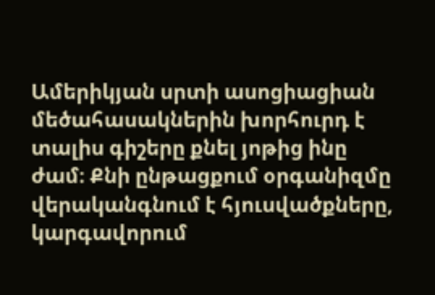Ամերիկյան սրտի ասոցիացիան մեծահասակներին խորհուրդ է տալիս գիշերը քնել յոթից ինը ժամ։ Քնի ընթացքում օրգանիզմը վերականգնում է հյուսվածքները, կարգավորում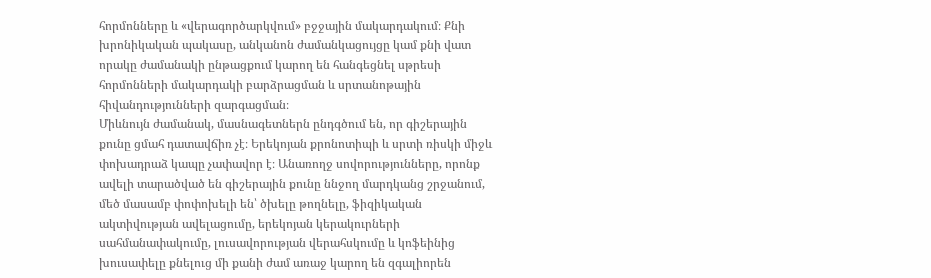հորմոնները և «վերագործարկվում» բջջային մակարդակում։ Քնի խրոնիկական պակասը, անկանոն ժամանկացույցը կամ քնի վատ որակը ժամանակի ընթացքում կարող են հանգեցնել սթրեսի հորմոնների մակարդակի բարձրացման և սրտանոթային հիվանդությունների զարգացման։
Միևնույն ժամանակ, մասնագետներն ընդգծում են, որ գիշերային քունը ցմահ դատավճիռ չէ։ Երեկոյան քրոնոտիպի և սրտի ռիսկի միջև փոխադրաձ կապը չափավոր է։ Անառողջ սովորությունները, որոնք ավելի տարածված են գիշերային քունը ննջող մարդկանց շրջանում, մեծ մասամբ փոփոխելի են՝ ծխելը թողնելը, ֆիզիկական ակտիվության ավելացումը, երեկոյան կերակուրների սահմանափակումը, լուսավորության վերահսկումը և կոֆեինից խուսափելը քնելուց մի քանի ժամ առաջ կարող են զգալիորեն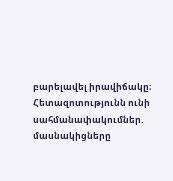բարելավել իրավիճակը։
Հետազոտությունն ունի սահմանափակումներ. մասնակիցները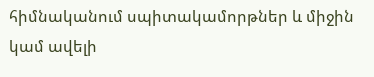հիմնականում սպիտակամորթներ և միջին կամ ավելի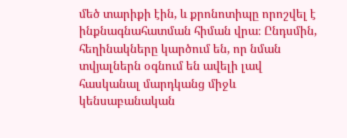մեծ տարիքի էին, և քրոնոտիպը որոշվել է ինքնագնահատման հիման վրա։ Ընդսմին, հեղինակները կարծում են, որ նման տվյալներն օգնում են ավելի լավ հասկանալ մարդկանց միջև կենսաբանական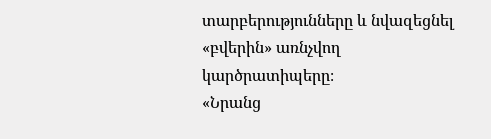տարբերությունները և նվազեցնել «բվերին» առնչվող կարծրատիպերը։
«Նրանց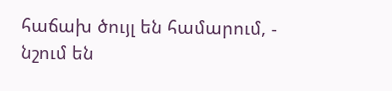հաճախ ծույլ են համարում, - նշում են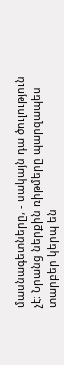մասնագետները, - սակայն դա ծուլություն չէ։ Նրանց ներքին ռիթմերը պարզապես տարբեր կերպ են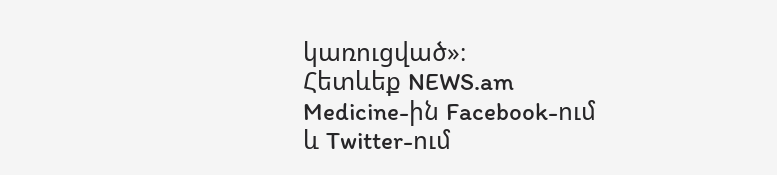կառուցված»։
Հետևեք NEWS.am Medicine-ին Facebook-ում և Twitter-ում